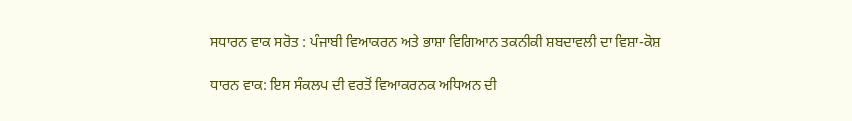ਸਧਾਰਨ ਵਾਕ ਸਰੋਤ : ਪੰਜਾਬੀ ਵਿਆਕਰਨ ਅਤੇ ਭਾਸ਼ਾ ਵਿਗਿਆਨ ਤਕਨੀਕੀ ਸ਼ਬਦਾਵਲੀ ਦਾ ਵਿਸ਼ਾ-ਕੋਸ਼

ਧਾਰਨ ਵਾਕ: ਇਸ ਸੰਕਲਪ ਦੀ ਵਰਤੋਂ ਵਿਆਕਰਨਕ ਅਧਿਅਨ ਦੀ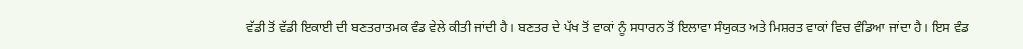ਵੱਡੀ ਤੋਂ ਵੱਡੀ ਇਕਾਈ ਦੀ ਬਣਤਰਾਤਮਕ ਵੰਡ ਵੇਲੇ ਕੀਤੀ ਜਾਂਦੀ ਹੈ। ਬਣਤਰ ਦੇ ਪੱਖ ਤੋਂ ਵਾਕਾਂ ਨੂੰ ਸਧਾਰਨ ਤੋਂ ਇਲਾਵਾ ਸੰਯੁਕਤ ਅਤੇ ਮਿਸ਼ਰਤ ਵਾਕਾਂ ਵਿਚ ਵੰਡਿਆ ਜਾਂਦਾ ਹੈ। ਇਸ ਵੰਡ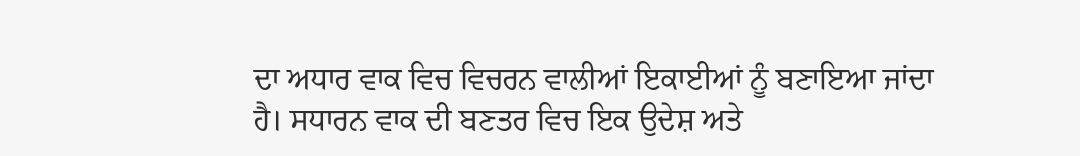ਦਾ ਅਧਾਰ ਵਾਕ ਵਿਚ ਵਿਚਰਨ ਵਾਲੀਆਂ ਇਕਾਈਆਂ ਨੂੰ ਬਣਾਇਆ ਜਾਂਦਾ ਹੈ। ਸਧਾਰਨ ਵਾਕ ਦੀ ਬਣਤਰ ਵਿਚ ਇਕ ਉਦੇਸ਼ ਅਤੇ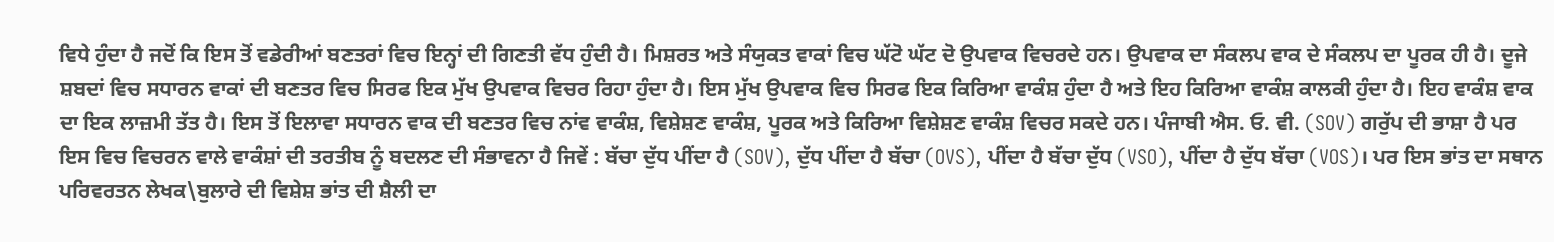ਵਿਧੇ ਹੁੰਦਾ ਹੈ ਜਦੋਂ ਕਿ ਇਸ ਤੋਂ ਵਡੇਰੀਆਂ ਬਣਤਰਾਂ ਵਿਚ ਇਨ੍ਹਾਂ ਦੀ ਗਿਣਤੀ ਵੱਧ ਹੁੰਦੀ ਹੈ। ਮਿਸ਼ਰਤ ਅਤੇ ਸੰਯੁਕਤ ਵਾਕਾਂ ਵਿਚ ਘੱਟੋ ਘੱਟ ਦੋ ਉਪਵਾਕ ਵਿਚਰਦੇ ਹਨ। ਉਪਵਾਕ ਦਾ ਸੰਕਲਪ ਵਾਕ ਦੇ ਸੰਕਲਪ ਦਾ ਪੂਰਕ ਹੀ ਹੈ। ਦੂਜੇ ਸ਼ਬਦਾਂ ਵਿਚ ਸਧਾਰਨ ਵਾਕਾਂ ਦੀ ਬਣਤਰ ਵਿਚ ਸਿਰਫ ਇਕ ਮੁੱਖ ਉਪਵਾਕ ਵਿਚਰ ਰਿਹਾ ਹੁੰਦਾ ਹੈ। ਇਸ ਮੁੱਖ ਉਪਵਾਕ ਵਿਚ ਸਿਰਫ ਇਕ ਕਿਰਿਆ ਵਾਕੰਸ਼ ਹੁੰਦਾ ਹੈ ਅਤੇ ਇਹ ਕਿਰਿਆ ਵਾਕੰਸ਼ ਕਾਲਕੀ ਹੁੰਦਾ ਹੈ। ਇਹ ਵਾਕੰਸ਼ ਵਾਕ ਦਾ ਇਕ ਲਾਜ਼ਮੀ ਤੱਤ ਹੈ। ਇਸ ਤੋਂ ਇਲਾਵਾ ਸਧਾਰਨ ਵਾਕ ਦੀ ਬਣਤਰ ਵਿਚ ਨਾਂਵ ਵਾਕੰਸ਼, ਵਿਸ਼ੇਸ਼ਣ ਵਾਕੰਸ਼, ਪੂਰਕ ਅਤੇ ਕਿਰਿਆ ਵਿਸ਼ੇਸ਼ਣ ਵਾਕੰਸ਼ ਵਿਚਰ ਸਕਦੇ ਹਨ। ਪੰਜਾਬੀ ਐਸ. ਓ. ਵੀ. (SOV) ਗਰੁੱਪ ਦੀ ਭਾਸ਼ਾ ਹੈ ਪਰ ਇਸ ਵਿਚ ਵਿਚਰਨ ਵਾਲੇ ਵਾਕੰਸ਼ਾਂ ਦੀ ਤਰਤੀਬ ਨੂੰ ਬਦਲਣ ਦੀ ਸੰਭਾਵਨਾ ਹੈ ਜਿਵੇਂ : ਬੱਚਾ ਦੁੱਧ ਪੀਂਦਾ ਹੈ (SOV), ਦੁੱਧ ਪੀਂਦਾ ਹੈ ਬੱਚਾ (OVS), ਪੀਂਦਾ ਹੈ ਬੱਚਾ ਦੁੱਧ (VSO), ਪੀਂਦਾ ਹੈ ਦੁੱਧ ਬੱਚਾ (VOS)। ਪਰ ਇਸ ਭਾਂਤ ਦਾ ਸਥਾਨ ਪਰਿਵਰਤਨ ਲੇਖਕ\ਬੁਲਾਰੇ ਦੀ ਵਿਸ਼ੇਸ਼ ਭਾਂਤ ਦੀ ਸ਼ੈਲੀ ਦਾ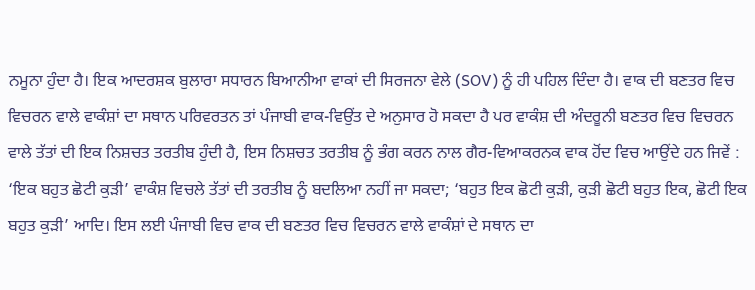ਨਮੂਨਾ ਹੁੰਦਾ ਹੈ। ਇਕ ਆਦਰਸ਼ਕ ਬੁਲਾਰਾ ਸਧਾਰਨ ਬਿਆਨੀਆ ਵਾਕਾਂ ਦੀ ਸਿਰਜਨਾ ਵੇਲੇ (SOV) ਨੂੰ ਹੀ ਪਹਿਲ ਦਿੰਦਾ ਹੈ। ਵਾਕ ਦੀ ਬਣਤਰ ਵਿਚ ਵਿਚਰਨ ਵਾਲੇ ਵਾਕੰਸ਼ਾਂ ਦਾ ਸਥਾਨ ਪਰਿਵਰਤਨ ਤਾਂ ਪੰਜਾਬੀ ਵਾਕ-ਵਿਉਂਤ ਦੇ ਅਨੁਸਾਰ ਹੋ ਸਕਦਾ ਹੈ ਪਰ ਵਾਕੰਸ਼ ਦੀ ਅੰਦਰੂਨੀ ਬਣਤਰ ਵਿਚ ਵਿਚਰਨ ਵਾਲੇ ਤੱਤਾਂ ਦੀ ਇਕ ਨਿਸ਼ਚਤ ਤਰਤੀਬ ਹੁੰਦੀ ਹੈ, ਇਸ ਨਿਸ਼ਚਤ ਤਰਤੀਬ ਨੂੰ ਭੰਗ ਕਰਨ ਨਾਲ ਗੈਰ-ਵਿਆਕਰਨਕ ਵਾਕ ਹੋਂਦ ਵਿਚ ਆਉਂਦੇ ਹਨ ਜਿਵੇਂ : ‘ਇਕ ਬਹੁਤ ਛੋਟੀ ਕੁੜੀ’ ਵਾਕੰਸ਼ ਵਿਚਲੇ ਤੱਤਾਂ ਦੀ ਤਰਤੀਬ ਨੂੰ ਬਦਲਿਆ ਨਹੀਂ ਜਾ ਸਕਦਾ; ‘ਬਹੁਤ ਇਕ ਛੋਟੀ ਕੁੜੀ, ਕੁੜੀ ਛੋਟੀ ਬਹੁਤ ਇਕ, ਛੋਟੀ ਇਕ ਬਹੁਤ ਕੁੜੀ’ ਆਦਿ। ਇਸ ਲਈ ਪੰਜਾਬੀ ਵਿਚ ਵਾਕ ਦੀ ਬਣਤਰ ਵਿਚ ਵਿਚਰਨ ਵਾਲੇ ਵਾਕੰਸ਼ਾਂ ਦੇ ਸਥਾਨ ਦਾ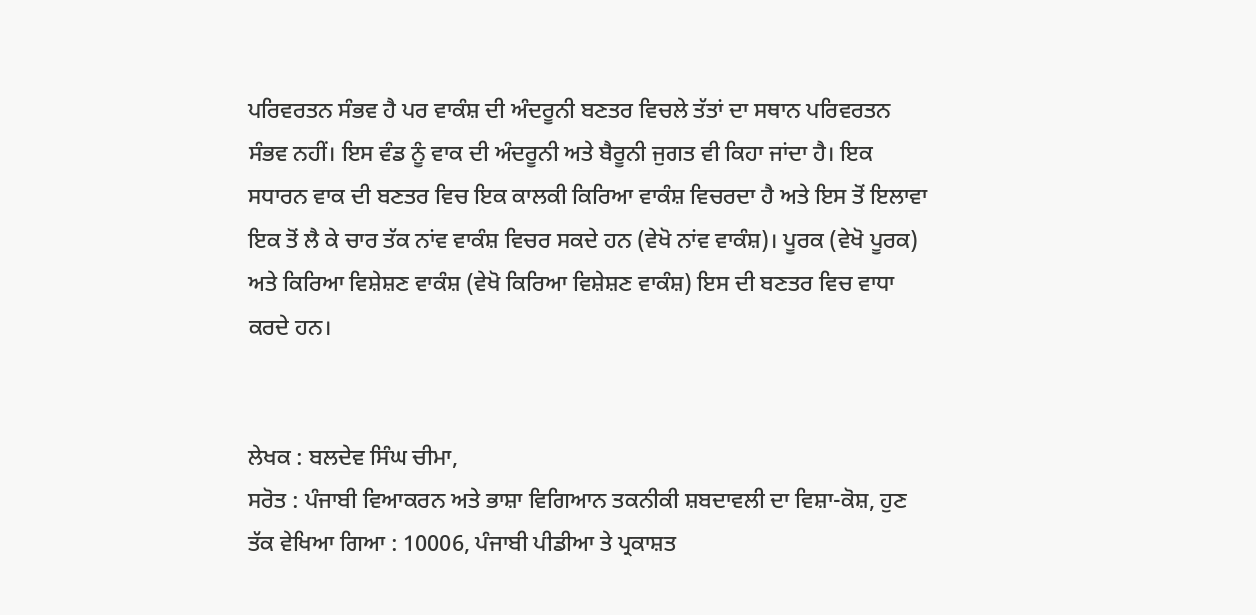ਪਰਿਵਰਤਨ ਸੰਭਵ ਹੈ ਪਰ ਵਾਕੰਸ਼ ਦੀ ਅੰਦਰੂਨੀ ਬਣਤਰ ਵਿਚਲੇ ਤੱਤਾਂ ਦਾ ਸਥਾਨ ਪਰਿਵਰਤਨ ਸੰਭਵ ਨਹੀਂ। ਇਸ ਵੰਡ ਨੂੰ ਵਾਕ ਦੀ ਅੰਦਰੂਨੀ ਅਤੇ ਬੈਰੂਨੀ ਜੁਗਤ ਵੀ ਕਿਹਾ ਜਾਂਦਾ ਹੈ। ਇਕ ਸਧਾਰਨ ਵਾਕ ਦੀ ਬਣਤਰ ਵਿਚ ਇਕ ਕਾਲਕੀ ਕਿਰਿਆ ਵਾਕੰਸ਼ ਵਿਚਰਦਾ ਹੈ ਅਤੇ ਇਸ ਤੋਂ ਇਲਾਵਾ ਇਕ ਤੋਂ ਲੈ ਕੇ ਚਾਰ ਤੱਕ ਨਾਂਵ ਵਾਕੰਸ਼ ਵਿਚਰ ਸਕਦੇ ਹਨ (ਵੇਖੋ ਨਾਂਵ ਵਾਕੰਸ਼)। ਪੂਰਕ (ਵੇਖੋ ਪੂਰਕ) ਅਤੇ ਕਿਰਿਆ ਵਿਸ਼ੇਸ਼ਣ ਵਾਕੰਸ਼ (ਵੇਖੋ ਕਿਰਿਆ ਵਿਸ਼ੇਸ਼ਣ ਵਾਕੰਸ਼) ਇਸ ਦੀ ਬਣਤਰ ਵਿਚ ਵਾਧਾ ਕਰਦੇ ਹਨ।


ਲੇਖਕ : ਬਲਦੇਵ ਸਿੰਘ ਚੀਮਾ,
ਸਰੋਤ : ਪੰਜਾਬੀ ਵਿਆਕਰਨ ਅਤੇ ਭਾਸ਼ਾ ਵਿਗਿਆਨ ਤਕਨੀਕੀ ਸ਼ਬਦਾਵਲੀ ਦਾ ਵਿਸ਼ਾ-ਕੋਸ਼, ਹੁਣ ਤੱਕ ਵੇਖਿਆ ਗਿਆ : 10006, ਪੰਜਾਬੀ ਪੀਡੀਆ ਤੇ ਪ੍ਰਕਾਸ਼ਤ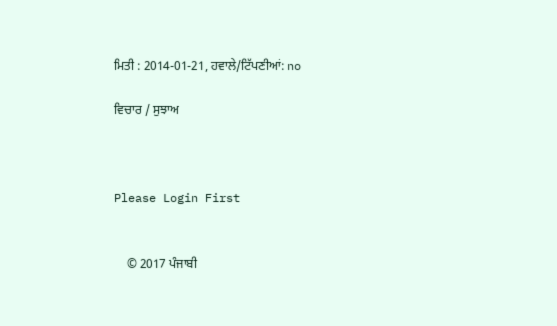ਮਿਤੀ : 2014-01-21, ਹਵਾਲੇ/ਟਿੱਪਣੀਆਂ: no

ਵਿਚਾਰ / ਸੁਝਾਅ



Please Login First


    © 2017 ਪੰਜਾਬੀ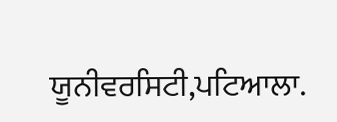ਯੂਨੀਵਰਸਿਟੀ,ਪਟਿਆਲਾ.